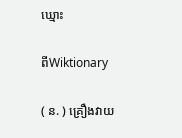ឃ្មោះ

ពីWiktionary

( ន. ) គ្រឿងវាយ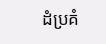ដំប្រគំ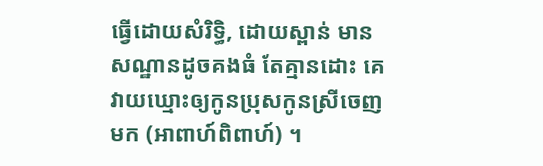ធ្វើដោយសំរិទ្ធិ, ដោយស្ពាន់ មានសណ្ឋានដូចគងធំ តែគ្មានដោះ គេវាយឃ្មោះឲ្យកូនប្រុសកូនស្រីចេញមក (អាពាហ៍ពិពាហ៍) ។